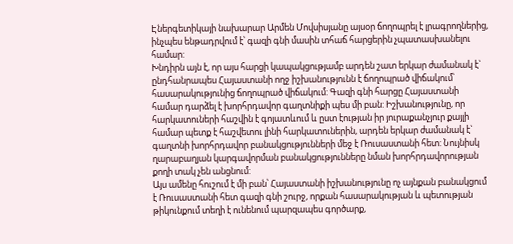Էներգետիկայի նախարար Արմեն Մովսիսյանը այսօր ճողոպրել է լրագրողներից, ինչպես ենթադրվում է՝ գազի գնի մասին տհաճ հարցերին չպատասխանելու համար:
Խնդիրն այն է, որ այս հարցի կապակցությամբ արդեն շատ երկար ժամանակ է` ընդհանրապես Հայաստանի ողջ իշխանությունն է ճողոպրած վիճակում՝ հասարակությունից ճողոպրած վիճակում: Գազի գնի հարցը Հայաստանի համար դարձել է խորհրդավոր գաղտնիքի պես մի բան: Իշխանությունը, որ հարկատուների հաշվին է գոյատևում և ըստ էության իր յուրաքանչյուր քայլի համար պետք է հաշվետու լինի հարկատուներին, արդեն երկար ժամանակ է` գաղտնի խորհրդավոր բանակցությունների մեջ է Ռուսաստանի հետ: Նույնիսկ ղարաբաղյան կարգավորման բանակցությունները նման խորհրդավորության քողի տակ չեն անցնում:
Այս ամենը հուշում է մի բան՝ Հայաստանի իշխանությունը ոչ այնքան բանակցում է Ռուսաստանի հետ գազի գնի շուրջ, որքան հասարակության և պետության թիկունքում տեղի է ունենում պարզապես գործարք,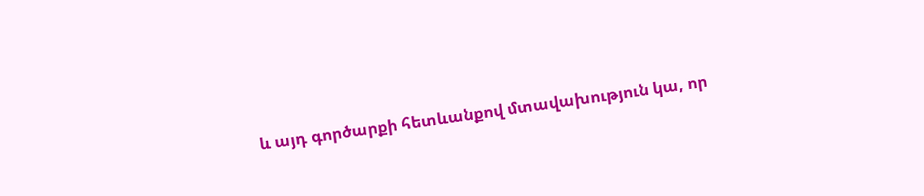և այդ գործարքի հետևանքով մտավախություն կա, որ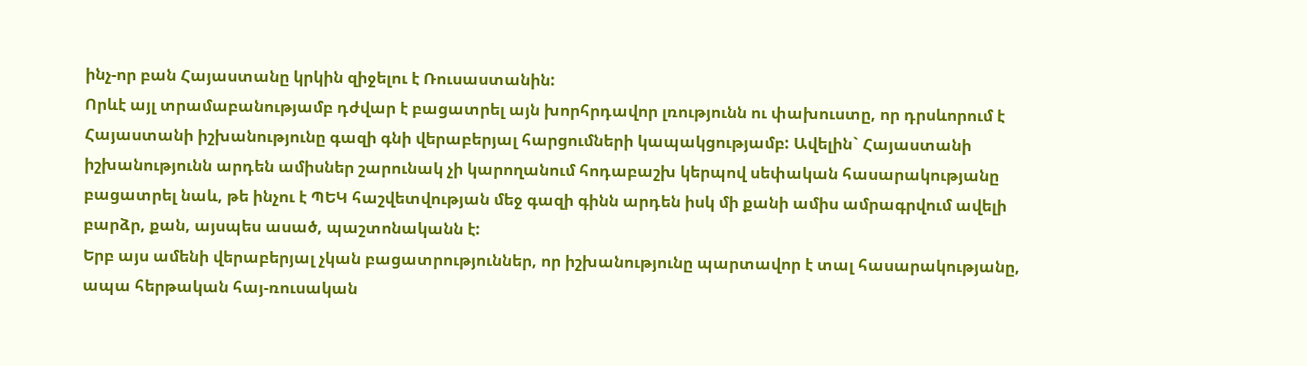ինչ-որ բան Հայաստանը կրկին զիջելու է Ռուսաստանին:
Որևէ այլ տրամաբանությամբ դժվար է բացատրել այն խորհրդավոր լռությունն ու փախուստը, որ դրսևորում է Հայաստանի իշխանությունը գազի գնի վերաբերյալ հարցումների կապակցությամբ: Ավելին` Հայաստանի իշխանությունն արդեն ամիսներ շարունակ չի կարողանում հոդաբաշխ կերպով սեփական հասարակությանը բացատրել նաև, թե ինչու է ՊԵԿ հաշվետվության մեջ գազի գինն արդեն իսկ մի քանի ամիս ամրագրվում ավելի բարձր, քան, այսպես ասած, պաշտոնականն է:
Երբ այս ամենի վերաբերյալ չկան բացատրություններ, որ իշխանությունը պարտավոր է տալ հասարակությանը, ապա հերթական հայ-ռուսական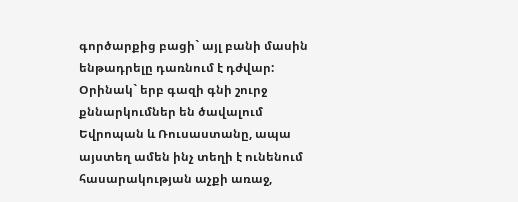գործարքից բացի` այլ բանի մասին ենթադրելը դառնում է դժվար:
Օրինակ` երբ գազի գնի շուրջ քննարկումներ են ծավալում Եվրոպան և Ռուսաստանը, ապա այստեղ ամեն ինչ տեղի է ունենում հասարակության աչքի առաջ,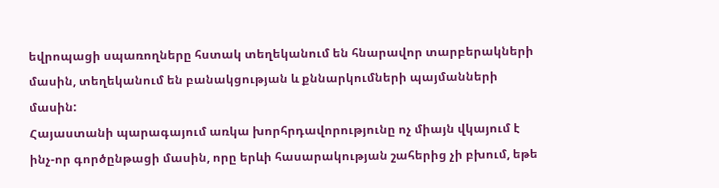եվրոպացի սպառողները հստակ տեղեկանում են հնարավոր տարբերակների մասին, տեղեկանում են բանակցության և քննարկումների պայմանների մասին:
Հայաստանի պարագայում առկա խորհրդավորությունը ոչ միայն վկայում է ինչ-որ գործընթացի մասին, որը երևի հասարակության շահերից չի բխում, եթե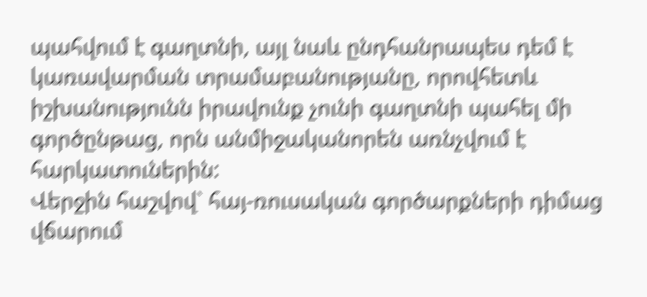պահվում է գաղտնի, այլ նաև ընդհանրապես դեմ է կառավարման տրամաբանությանը, որովհետև իշխանությունն իրավունք չունի գաղտնի պահել մի գործընթաց, որն անմիջականորեն առնչվում է հարկատուներին:
Վերջին հաշվով` հայ-ռուսական գործարքների դիմաց վճարում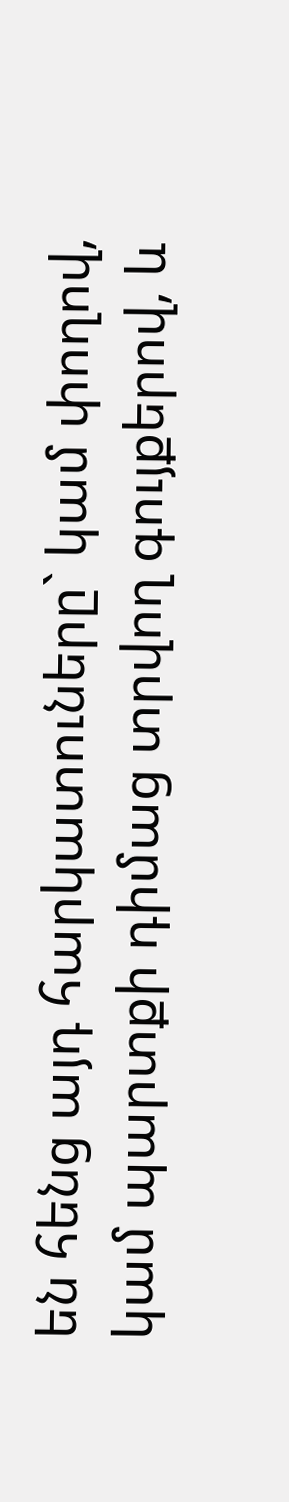են հենց այդ հարկատուները` կամ փողով, կամ պարտքի դիմաց տրվող գույքերով, և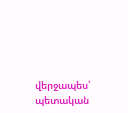վերջապես՝ պետական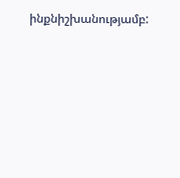ինքնիշխանությամբ: